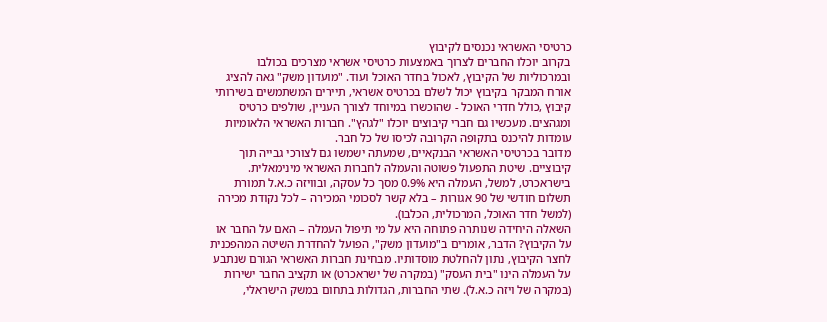כרטיסי האשראי נכנסים לקיבוץ
בקרוב יוכלו החברים לצרוך באמצעות כרטיסי אשראי מצרכים בכולבו ובמרכוליות של הקיבוץ, לאכול בחדר האוכל ועוד. "מועדון משק" גאה להציג
אורח המבקר בקיבוץ יכול לשלם בכרטיס אשראי, תיירים המשתמשים בשירותי קיבוץ ,כולל חדרי האוכל - שהוכשרו במיוחד לצורך העניין, שולפים כרטיס ומגהצים. מעכשיו גם חברי קיבוצים יוכלו "לגהץ". חברות האשראי הלאומיות עומדות להיכנס בתקופה הקרובה לכיסו של כל חבר.
מדובר בכרטיסי האשראי הבנקאיים, שמעתה ישמשו גם לצורכי גבייה תוך קיבוציים. שיטת התפעול פשוטה והעמלה לחברות האשראי מינימאלית. בישראכרט, למשל, העמלה היא 0.9% מסך כל עסקה, ובוויזה כ.א.ל תמורת תשלום חודשי של 90 אגורות – בלא קשר לסכומי המכירה – לכל נקודת מכירה (למשל חדר האוכל, המרכולית, הכלבו).
השאלה היחידה שנותרה פתוחה היא על מי תיפול העמלה – האם על החבר או על הקיבוץ? הדבר, אומרים ב"מועדון משק", הפועל להחדרת השיטה המהפכנית לחצר הקיבוץ, נתון להחלטת מוסדותיו. מבחינת חברות האשראי הגורם שנתבע על העמלה הינו "בית העסק" (במקרה של ישראכרט) או תקציב החבר ישירות (במקרה של ויזה כ.א.ל). שתי החברות, הגדולות בתחום במשק הישראלי,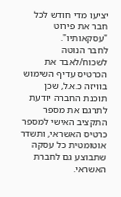יציעו מדי חודש לכל חבר את פירוט "עסקאותיו".
לחבר הנוטה לשכוח/לאבד את הכרטיס עדיף השימוש בוויזה כ.א.ל, שכן תוכנת החברה יודעת לתרגם את מספר התקציב האישי למספר כרטיס האשראי, ותשדר אוטומטית כל עסקה שתבוצע גם לחברת האשראי.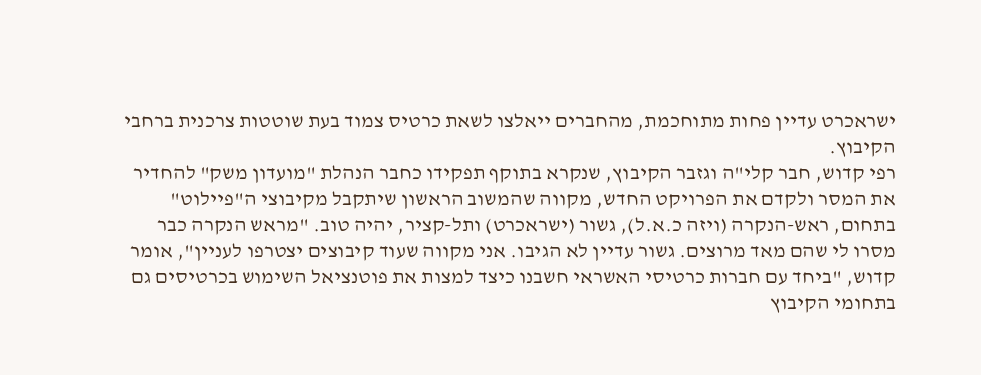ישראכרט עדיין פחות מתוחכמת, מהחברים ייאלצו לשאת כרטיס צמוד בעת שוטטות צרכנית ברחבי הקיבוץ.
רפי קדוש, חבר קלי"ה וגזבר הקיבוץ, שנקרא בתוקף תפקידו כחבר הנהלת "מועדון משק" להחדיר את המסר ולקדם את הפרויקט החדש, מקווה שהמשוב הראשון שיתקבל מקיבוצי ה"פיילוט" בתחום, ראש-הנקרה (ויזה כ.א.ל), גשור (ישראכרט) ותל-קציר, יהיה טוב. "מראש הנקרה כבר מסרו לי שהם מאד מרוצים. גשור עדיין לא הגיבו. אני מקווה שעוד קיבוצים יצטרפו לעניין", אומר קדוש, "ביחד עם חברות כרטיסי האשראי חשבנו כיצד למצות את פוטנציאל השימוש בכרטיסים גם בתחומי הקיבוץ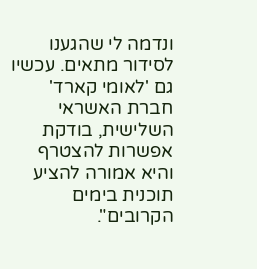ונדמה לי שהגענו לסידור מתאים. עכשיו גם 'לאומי קארד' חברת האשראי השלישית, בודקת אפשרות להצטרף והיא אמורה להציע תוכנית בימים הקרובים".